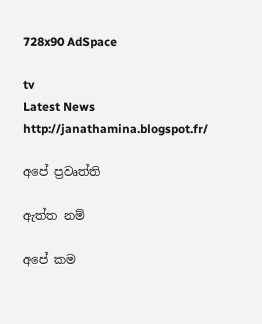728x90 AdSpace

tv
Latest News
http://janathamina.blogspot.fr/

අපේ ප්‍රවෘත්ති

ඇත්ත නම්

අපේ කම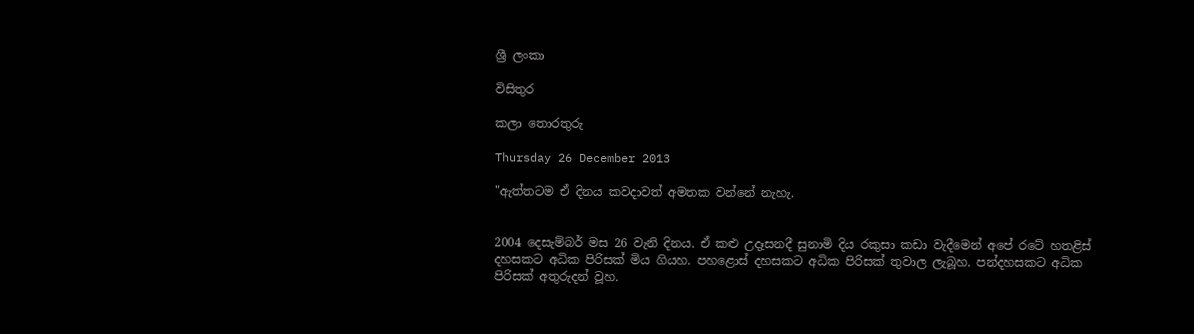ශ්‍රී ලංකා

විසිතුර

කලා තොරතුරු

Thursday 26 December 2013

"ඇත්තටම ඒ දිනය කවදාවත් අමතක වන්නේ නැහැ.


2004 දෙසැම්බර් මස 26 වැනි දිනය. ඒ කළු උදෑසනදී සුනාමි දිය රකුසා කඩා වැදීමෙන් අපේ රටේ හතළිස්‌ දහසකට අධික පිරිසක්‌ මිය ගියහ. පහළොස්‌ දහසකට අධික පිරිසක්‌ තුවාල ලැබූහ. පන්දහසකට අධික පිරිසක්‌ අතුරුදන් වූහ.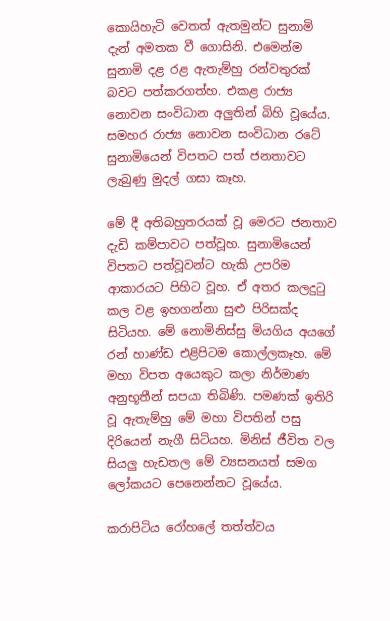කොයිහැටි වෙතත් ඇතමුන්ට සුනාමි දැන් අමතක වී ගොසිනි. එමෙන්ම සුනාමි දළ රළ ඇතැම්හු රන්වතුරක්‌ බවට පත්කරගත්හ. එකළ රාජ්‍ය නොවන සංවිධාන අලුතින් බිහි වූයේය. සමහර රාජ්‍ය නොවන සංවිධාන රටේ සුනාමියෙන් විපතට පත් ජනතාවට ලැබුණු මුදල් ගසා කෑහ.

මේ දී අතිබහුතරයක්‌ වූ මෙරට ජනතාව දැඩි කම්පාවට පත්වූහ. සුනාමියෙන් විපතට පත්වූවන්ට හැකි උපරිම ආකාරයට පිහිට වූහ. ඒ අතර කලදුටු කල වළ ඉහගන්නා සුළු පිරිසක්‌ද සිටියහ. මේ නොමිනිස්‌සු මියගිය අයගේ රන් හාණ්‌ඩ එළිපිටම කොල්ලකෑහ. මේ මහා විපත අයෙකුට කලා නිර්මාණ අනුභූතීන් සපයා තිබිණි. පමණක්‌ ඉතිරි වූ ඇතැම්හු මේ මහා විපතින් පසු දිරියෙන් නැගී සිටියහ. මිනිස්‌ ජීවිත වල සියලු හැඩතල මේ ව්‍යසනයත් සමග ලෝකයට පෙනෙන්නට වූයේය.

කරාපිටිය රෝහලේ තත්ත්වය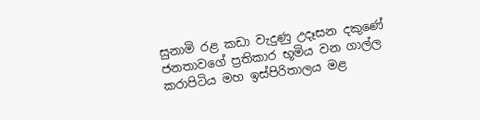සුනාමි රළ කඩා වැදුණු උදෑසන දකුණේ ජනතාවගේ ප්‍රතිකාර භූමිය වන ගාල්ල කරාපිටිය මහ ඉස්‌පිරිතාලය මළ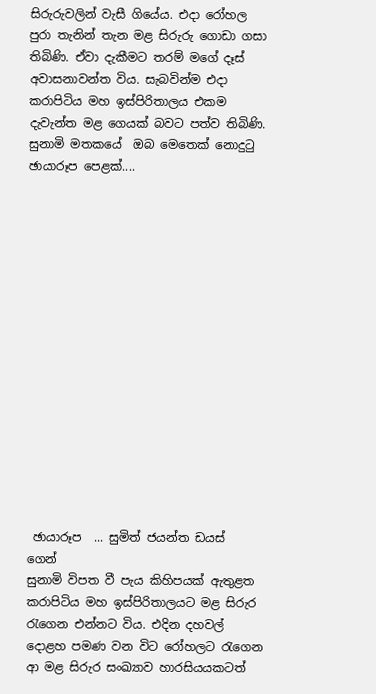සිරුරුවලින් වැසී ගියේය. එදා රෝහල පුරා තැනින් තැන මළ සිරුරු ගොඩා ගසා තිබිණි. ඒවා දැකීමට තරම් මගේ දෑස්‌ අවාසනාවන්ත විය. සැබවින්ම එදා කරාපිටිය මහ ඉස්‌පිරිතාලය එකම දැවැන්ත මළ ගෙයක්‌ බවට පත්ව තිබිණි.
සුනාමි මතකයේ  ඔබ මෙතෙක් නොදුටු  ඡායාරූප පෙළක්....
















 ඡායාරූප  ... සුමිත් ජයන්ත ඩයස්    ගෙන්
සුනාමි විපත වී පැය කිහිපයක්‌ ඇතුළත කරාපිටිය මහ ඉස්‌පිරිතාලයට මළ සිරුර රැගෙන එන්නට විය. එදින දහවල් දොළහ පමණ වන විට රෝහලට රැගෙන ආ මළ සිරුර සංඛ්‍යාව හාරසියයකටත්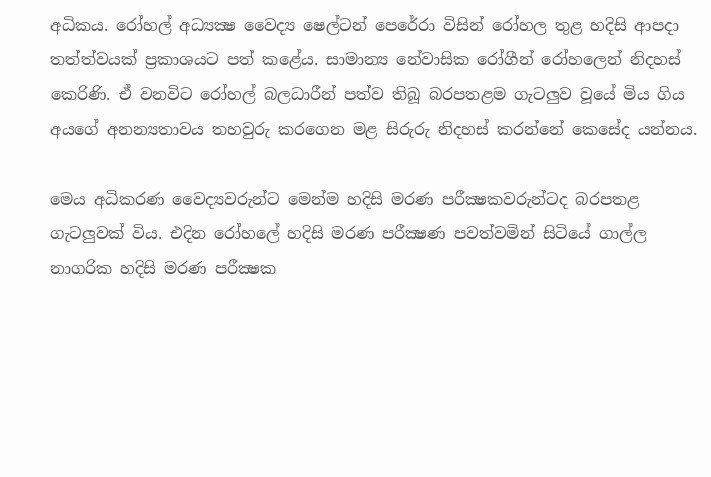අධිකය. රෝහල් අධ්‍යක්‍ෂ වෛද්‍ය ෂෙල්ටන් පෙරේරා විසින් රෝහල තුළ හදිසි ආපදා තත්ත්වයක්‌ ප්‍රකාශයට පත් කළේය. සාමාන්‍ය නේවාසික රෝගීන් රෝහලෙන් නිදහස්‌ කෙරිණි. ඒ වනවිට රෝහල් බලධාරීන් පත්ව තිබූ බරපතළම ගැටලුව වූයේ මිය ගිය අයගේ අනන්‍යතාවය තහවුරු කරගෙන මළ සිරුරු නිදහස්‌ කරන්නේ කෙසේද යන්නය.

මෙය අධිකරණ වෛද්‍යවරුන්ට මෙන්ම හදිසි මරණ පරීක්‍ෂකවරුන්ටද බරපතළ ගැටලුවක්‌ විය. එදින රෝහලේ හදිසි මරණ පරීක්‍ෂණ පවත්වමින් සිටියේ ගාල්ල නාගරික හදිසි මරණ පරීක්‍ෂක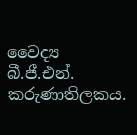වෛද්‍ය බී.ජී.එන්. කරුණාතිලකය.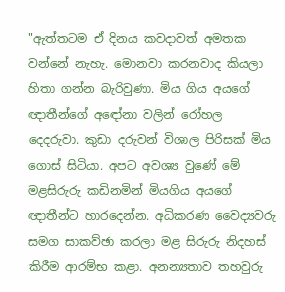"ඇත්තටම ඒ දිනය කවදාවත් අමතක වන්නේ නැහැ. මොනවා කරනවාද කියලා හිතා ගන්න බැරිවුණා. මිය ගිය අයගේ ඥාතීන්ගේ අඳෝනා වලින් රෝහල දෙදරුවා. කුඩා දරුවන් විශාල පිරිසක්‌ මිය ගොස්‌ සිටියා. අපට අවශ්‍ය වුණේ මේ මළසිරුරු කඩිනමින් මියගිය අයගේ ඥාතීන්ට හාරදෙන්න. අධිකරණ වෛද්‍යවරු සමග සාකව්ඡා කරලා මළ සිරුරු නිදහස්‌ කිරීම ආරම්භ කළා. අනන්‍යතාව තහවුරු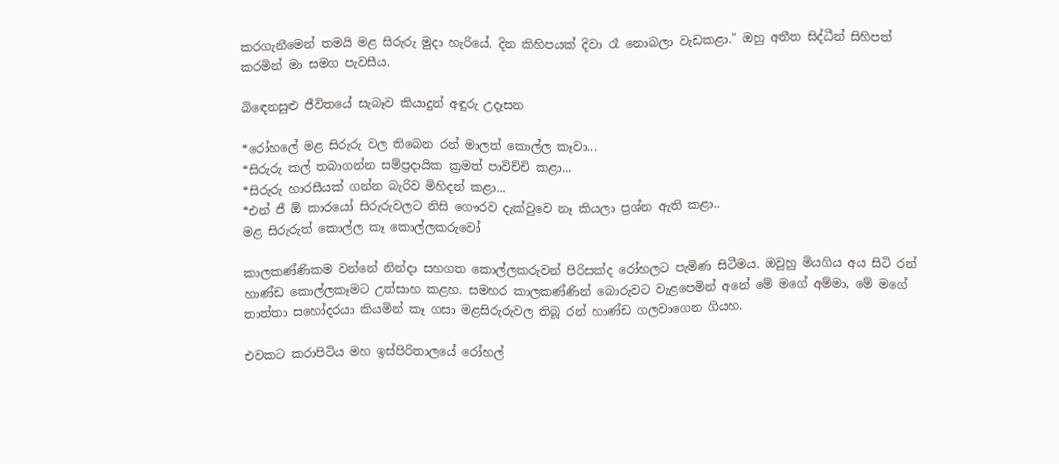කරගැනීමෙන් තමයි මළ සිරුරු මුදා හැරියේ. දින කිහිපයක්‌ දිවා රෑ නොබලා වැඩකළා." ඔහු අතීත සිද්ධීන් සිහිපත් කරමින් මා සමග පැවසීය.

බිඳෙනසුළු ජීවිතයේ සැබෑව කියාදුන් අඳුරු උදෑසන

*රෝහලේ මළ සිරුරු වල තිබෙන රන් මාලත් කොල්ල කෑවා...
*සිරුරු කල් තබාගන්න සම්ප්‍රදායික ක්‍රමත් පාවිච්චි කළා...
*සිරුරු හාරසීයක්‌ ගන්න බැරිව මිහිදන් කළා...
*එන් ජී ඕ කාරයෝ සිරුරුවලට නිසි ගෞරව දැක්‌වුවෙ නෑ කියලා ප්‍රශ්න ඇති කළා..
මළ සිරුරුත් කොල්ල කෑ කොල්ලකරුවෝ

කාලකණ්‌ණිකම වන්නේ නින්දා සහගත කොල්ලකරුවන් පිරිසක්‌ද රෝහලට පැමිණ සිටීමය. ඔවුහු මියගිය අය සිටි රන් හාණ්‌ඩ කොල්ලකෑමට උත්සාහ කළහ. සමහර කාලකණ්‌ණින් බොරුවට වැළපෙමින් අනේ මේ මගේ අම්මා, මේ මගේ තාත්තා සහෝදරයා කියමින් කෑ ගසා මළසිරුරුවල තිබූ රන් හාණ්‌ඩ ගලවාගෙන ගියහ.

එවකට කරාපිටිය මහ ඉස්‌පිරිතාලයේ රෝහල්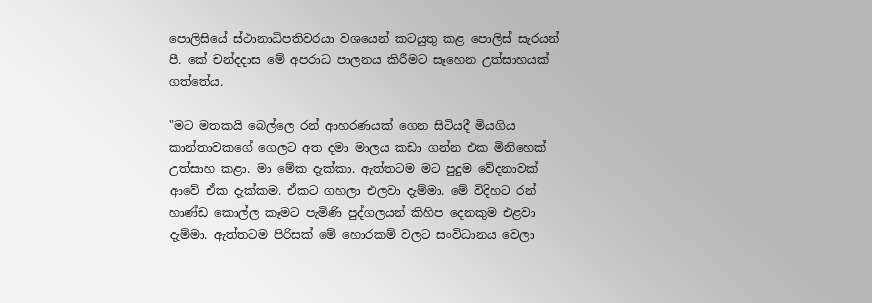පොලිසියේ ස්‌ථානාධිපතිවරයා වශයෙන් කටයුතු කළ පොලිස්‌ සැරයන් පී. කේ චන්දදාස මේ අපරාධ පාලනය කිරීමට සෑහෙන උත්සාහයක්‌ ගත්තේය.

"මට මතකයි බෙල්ලෙ රන් ආහරණයක්‌ ගෙන සිටියදී මියගිය කාන්තාවකගේ ගෙලට අත දමා මාලය කඩා ගන්න එක මිනිහෙක්‌ උත්සාහ කළා. මා මේක දැක්‌කා. ඇත්තටම මට පුදුම වේදනාවක්‌ ආවේ ඒක දැක්‌කම. ඒකට ගහලා එලවා දැම්මා. මේ විදිහට රන් හාණ්‌ඩ කොල්ල කෑමට පැමිණි පුද්ගලයන් කිහිප දෙනකුම එළවා දැම්මා. ඇත්තටම පිරිසක්‌ මේ හොරකම් වලට සංවිධානය වෙලා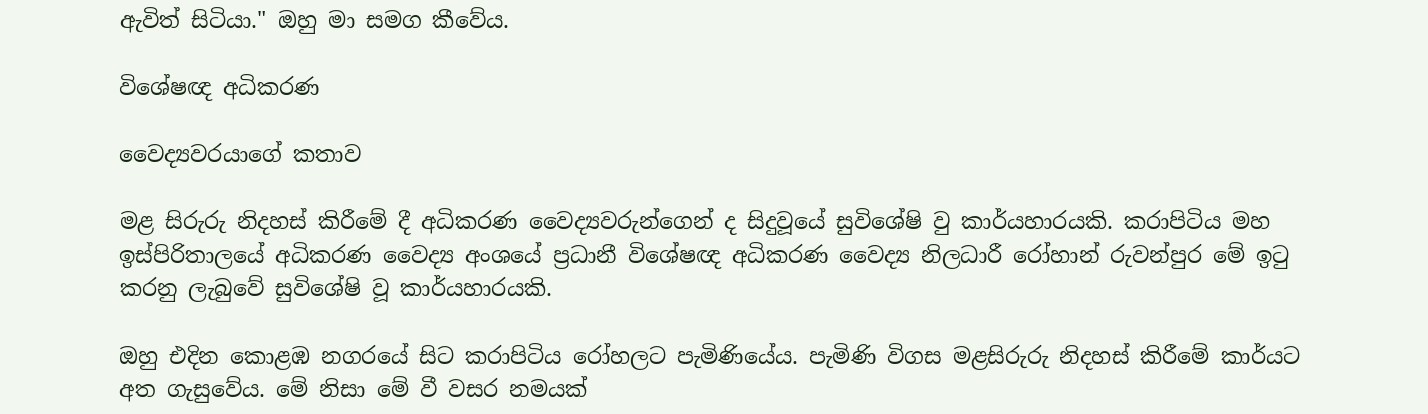ඇවිත් සිටියා." ඔහු මා සමග කීවේය.

විශේෂඥ අධිකරණ

වෛද්‍යවරයාගේ කතාව

මළ සිරුරු නිදහස්‌ කිරීමේ දී අධිකරණ වෛද්‍යවරුන්ගෙන් ද සිදුවූයේ සුවිශේෂි වු කාර්යහාරයකි. කරාපිටිය මහ ඉස්‌පිරිතාලයේ අධිකරණ වෛද්‍ය අංශයේ ප්‍රධානී විශේෂඥ අධිකරණ වෛද්‍ය නිලධාරී රෝහාන් රුවන්පුර මේ ඉටු කරනු ලැබුවේ සුවිශේෂි වූ කාර්යහාරයකි.

ඔහු එදින කොළඹ නගරයේ සිට කරාපිටිය රෝහලට පැමිණියේය. පැමිණි විගස මළසිරුරු නිදහස්‌ කිරීමේ කාර්යට අත ගැසුවේය. මේ නිසා මේ වී වසර නමයක්‌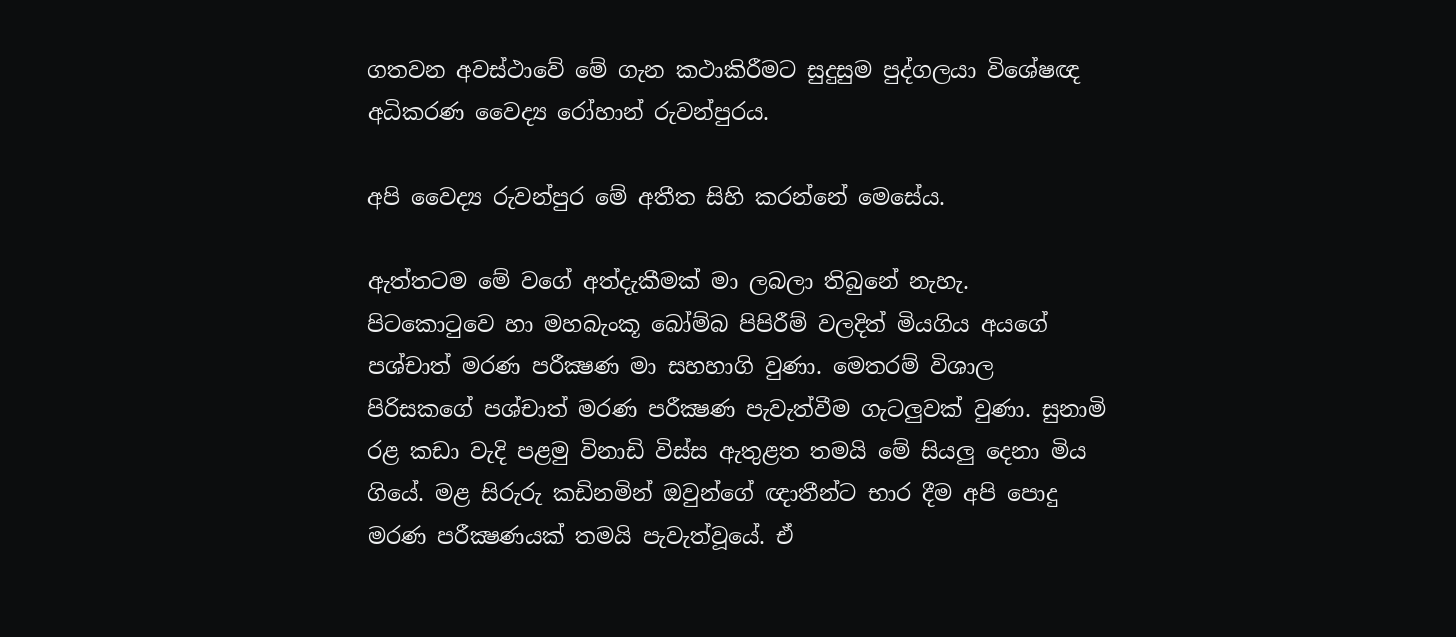ගතවන අවස්‌ථාවේ මේ ගැන කථාකිරීමට සුදුසුම පුද්ගලයා විශේෂඥ අධිකරණ වෛද්‍ය රෝහාන් රුවන්පුරය.

අපි වෛද්‍ය රුවන්පුර මේ අතීත සිහි කරන්නේ මෙසේය.

ඇත්තටම මේ වගේ අත්දැකීමක්‌ මා ලබලා තිබුනේ නැහැ. පිටකොටුවෙ හා මහබැංකූ බෝම්බ පිපිරීම් වලදිත් මියගිය අයගේ පශ්චාත් මරණ පරීක්‍ෂණ මා සහහාගි වුණා. මෙතරම් විශාල පිරිසකගේ පශ්චාත් මරණ පරීක්‍ෂණ පැවැත්වීම ගැටලුවක්‌ වුණා. සුනාමි රළ කඩා වැදි පළමු විනාඩි විස්‌ස ඇතුළත තමයි මේ සියලු දෙනා මිය ගියේ. මළ සිරුරු කඩිනමින් ඔවුන්ගේ ඥාතීන්ට භාර දීම අපි පොදු මරණ පරීක්‍ෂණයක්‌ තමයි පැවැත්වූයේ. ඒ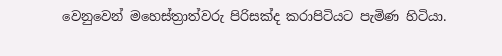වෙනුවෙන් මහෙස්‌ත්‍රාත්වරු පිරිසක්‌ද කරාපිටියට පැමිණ හිටියා.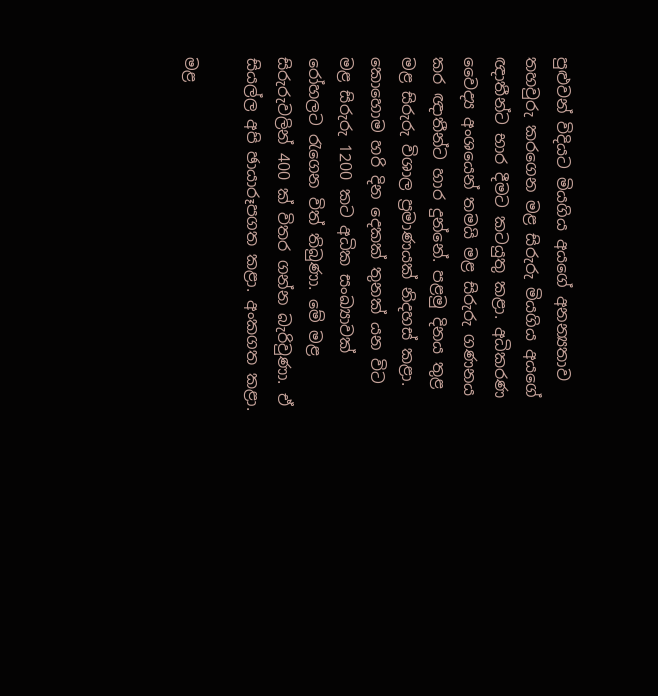පුළුවන් විදියට මියගිය අයගේ අනන්‍යතාව තහවුරු කරගෙන මළ සිරුරු මියගිය අයගේ ඥාතීන්ට භාර දීමට කටයුතු කළා. අධිකරණ වෛද්‍ය අංශයෙන් තමයි මළ සිරුරු ගණනය කර ඥාතීන්ට හාර දුන්නේ. පළමු දිනය තුළ මළ සිරුරු විශාල ප්‍රමාණයක්‌ නිදහස්‌ කළා. කොහොම හරි දින දෙකක්‌ තුනක්‌ යන විට මළ සිරුරු 1200 කට අධික සංඛ්‍යාවක්‌ රෝහලට රැගෙන විත් තිබුණා. මේ මළ සිරුරුවලින් 400 ක්‌ විතර ගන්න බැරිවුණා. ඒ සියල්ල අපි ඡායාරූපගත කළා. අංකගත කළා.

මළ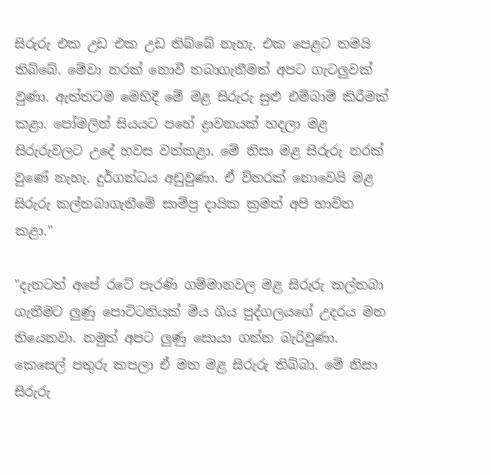සිරුරු එක උඩ එක උඩ තිබ්බේ නැහැ. එක පෙළට තමයි තිබ්බේ. මේවා නරක්‌ නොවී තබාගැනීමත් අපට ගැටලුවක්‌ වුණා. ඇත්තටම මෙහිදී මේ මළ සිරුරු සුළු එම්බාම් කිරීමක්‌ කළා. පෝමලින් සියයට පහේ ද්‍රාවනයක්‌ හදලා මළ සිරුරුවලට උදේ හවස වත්කළා. මේ නිසා මළ සිරුරු නරක්‌ වුණේ නැහැ. දුර්ගන්ධය අඩුවුණා. ඒ විතරක්‌ නොවෙයි මළ සිරුරු කල්තබාගැනීමේ සාම්ප්‍ර දායික ක්‍රමත් අපි හාවිත කළා."

"දැනටත් අපේ රටේ පැරණි ගම්මානවල මළ සිරුරු කල්තබා ගැනීමට ලුණු පොට්‌ටනියක්‌ මිය ගිය පුද්ගලයගේ උදරය මත තියෙනවා. නමුත් අපට ලුණු සොයා ගන්න බැරිවුණා. කෙසෙල් පතුරු කපලා ඒ මත මළ සිරුරු තිබ්බා. මේ නිසා සිරුරු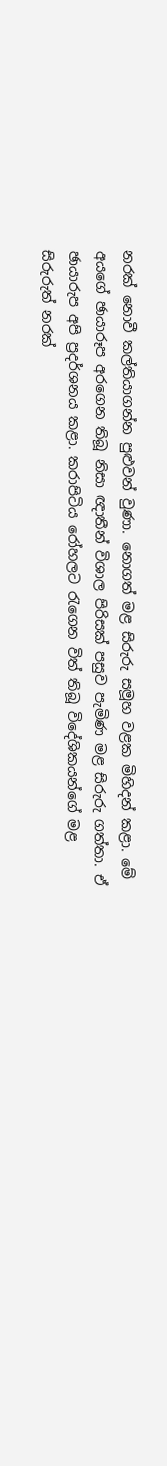නරක්‌ නොවී කල්තියාගන්න පුළුවන් වුණා. නොගත් මළ සිරුරු සමූහ වළක මිහිදන් කළා. මේ අයගේ ඡායාරූප අරගෙන තිබූ නිසා ඥාතීන් විශාල පිරිසක්‌ පසුව පැමිණ මළ සිරුරු ගත්තා. ඒ ඡායාරුප අපි ප්‍රදර්ශනය කළා. කරාපිටිය රෝහලට රැගෙන විත් තිබූ විදේශිකයන්ගේ මළ සිරුරුත් නරක්‌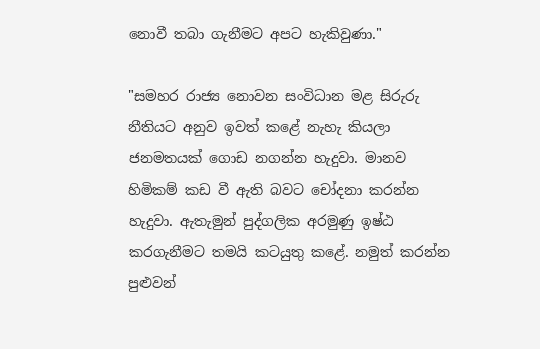නොවී තබා ගැනීමට අපට හැකිවුණා."

"සමහර රාජ්‍ය නොවන සංවිධාන මළ සිරුරු නීතියට අනුව ඉවත් කළේ නැහැ කියලා ජනමතයක්‌ ගොඩ නගන්න හැදුවා. මානව හිමිකම් කඩ වී ඇති බවට චෝදනා කරන්න හැදුවා. ඇතැමුන් පුද්ගලික අරමුණු ඉෂ්ඨ කරගැනීමට තමයි කටයුතු කළේ. නමුත් කරන්න පුළුවන්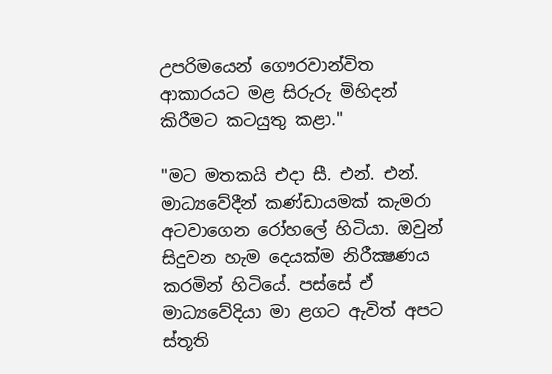උපරිමයෙන් ගෞරවාන්විත ආකාරයට මළ සිරුරු මිහිදන් කිරීමට කටයුතු කළා."

"මට මතකයි එදා සී. එන්. එන්. මාධ්‍යවේදීන් කණ්‌ඩායමක්‌ කැමරා අටවාගෙන රෝහලේ හිටියා. ඔවුන් සිදුවන හැම දෙයක්‌ම නිරීක්‍ෂණය කරමින් හිටියේ. පස්‌සේ ඒ මාධ්‍යවේදියා මා ළගට ඇවිත් අපට ස්‌තූති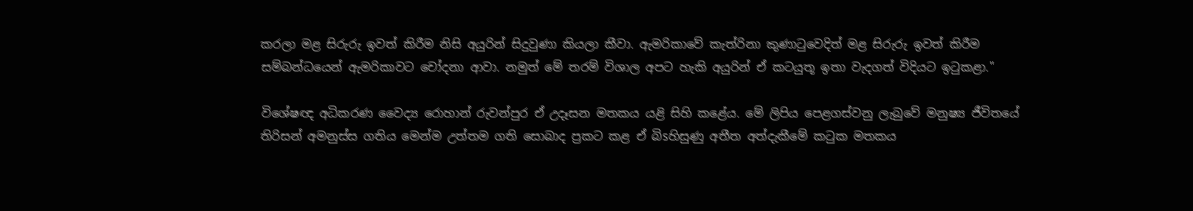කරලා මළ සිරුරු ඉවත් කිරීම නිසි අයුරින් සිදුවුණා කියලා කීවා. ඇමරිකාවේ කැත්රිනා කුණාටුවෙදිත් මළ සිරුරු ඉවත් කිරීම සම්බන්ධයෙන් ඇමරිකාවට චෝදනා ආවා. නමුත් මේ තරම් විශාල අපට හැකි අයුරින් ඒ කටයුතූ ඉතා වැදගත් විදියට ඉටුකළා."

විශේෂඥ අධිකරණ වෛද්‍ය රොහාන් රුවන්පුර ඒ උදෑසන මතකය යළි සිහි කළේය. මේ ලිපිය පෙළගස්‌වනු ලැබුවේ මනුෂ්‍ය ජීවිතයේ තිරිසන් අමනුස්‌ස ගතිය මෙන්ම උත්තම ගති සොබාද ප්‍රකට කළ ඒ බිsහිසුණු අතීත අත්දැකීමේ කටුක මතකය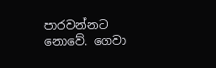පාරවන්නට නොවේ. ගෙවා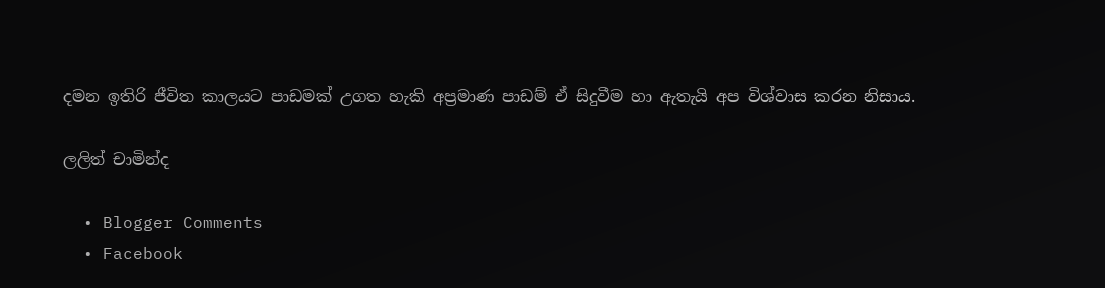දමන ඉතිරි ජීවිත කාලයට පාඩමක්‌ උගත හැකි අප්‍රමාණ පාඩම් ඒ සිදුවීම හා ඇතැයි අප විශ්වාස කරන නිසාය.

ලලිත් චාමින්ද

  • Blogger Comments
  • Facebook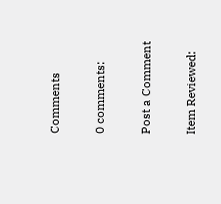Comments

0 comments:

Post a Comment

Item Reviewed: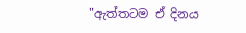"ඇත්තටම ඒ දිනය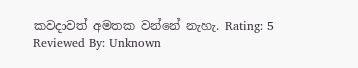කවදාවත් අමතක වන්නේ නැහැ. Rating: 5 Reviewed By: Unknown